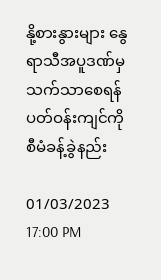နို့စားနွားများ နွေရာသီအပူဒဏ်မှသက်သာစေရန် ပတ်ဝန်းကျင်ကို စီမံခန့်ခွဲနည်း

01/03/2023 17:00 PM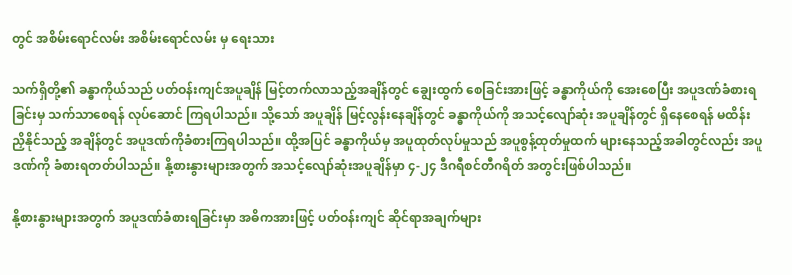တွင် အစိမ်းရောင်လမ်း အစိမ်းရောင်လမ်း မှ ရေးသား

သက်ရှိတို့၏ ခန္ဓာကိုယ်သည် ပတ်ဝန်းကျင်အပူချိန် မြင့်တက်လာသည့်အချိန်တွင် ချွေးထွက် စေခြင်းအားဖြင့် ခန္ဓာကိုယ်ကို အေးစေပြီး အပူဒဏ်ခံစားရခြင်းမှ သက်သာစေရန် လုပ်ဆောင် ကြရပါသည်။ သို့သော် အပူချိန် မြင့်လွန်းနေချိန်တွင် ခန္ဓာကိုယ်ကို အသင့်လျော်ဆုံး အပူချိန်တွင် ရှိနေစေရန် မထိန်းညှိနိုင်သည့် အချိန်တွင် အပူဒဏ်ကိုခံစားကြရပါသည်။ ထို့အပြင် ခန္ဓာကိုယ်မှ အပူထုတ်လုပ်မှုသည် အပူစွန့်ထုတ်မှုထက် များနေသည့်အခါတွင်လည်း အပူဒဏ်ကို ခံစားရတတ်ပါသည်။ နို့စားနွားများအတွက် အသင့်လျော်ဆုံးအပူချိန်မှာ ၄-၂၄ ဒီဂရီစင်တီဂရိတ် အတွင်းဖြစ်ပါသည်။

နို့စားနွားများအတွက် အပူဒဏ်ခံစားရခြင်းမှာ အဓိကအားဖြင့် ပတ်ဝန်းကျင် ဆိုင်ရာအချက်များ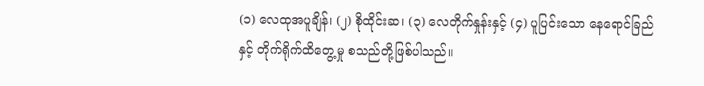(၁) လေထုအပူချိန်၊ (၂) စိုထိုင်းဆ၊ (၃) လေတိုက်နှုန်းနှင့် (၄) ပူပြင်းသော နေရောင်ခြည်နှင့် တိုက်ရိုက်ထိတွေ့မှု စသည်တို့ဖြစ်ပါသည်။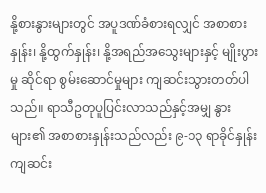နို့စားနွားများတွင် အပူဒဏ်ခံစားရလျှင် အစာစားနှုန်း၊ နို့ထွက်နှုန်း၊ နို့အရည်အသွေးများနှင့် မျိုးပွားမှု ဆိုင်ရာ စွမ်းဆောင်မှုများ ကျဆင်းသွားတတ်ပါသည်။ ရာသီဥတုပူပြင်းလာသည်နှင့်အမျှ နွားများ၏ အစာစားနှုန်းသည်လည်း ၉-၁၃ ရာခိုင်နှုန်း ကျဆင်း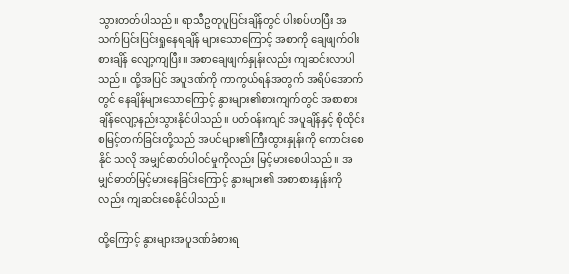သွားတတ်ပါသည်။ ရာသီဥတုပူပြင်းချိန်တွင် ပါးစပ်ဟပြီး အသက်ပြင်းပြင်းရှုနေရချိန် များသောကြောင့် အစာကို ချေဖျက်ဝါးစားချိန် လျော့ကျပြီး။ အစာချေဖျက်နှုန်းလည်း ကျဆင်းလာပါသည်။ ထို့အပြင် အပူဒဏ်ကို ကာကွယ်ရန်အတွက် အရိပ်အောက် တွင် နေချိန်များသောကြောင့် နွားများ၏စားကျက်တွင် အစာစားချိန်လျော့နည်းသွားနိုင်ပါသည်။ ပတ်ဝန်းကျင် အပူချိန်နှင့် စိုထိုင်းစမြင့်တက်ခြင်းတို့သည် အပင်များ၏ကြီးထွားနှုန်းကို ကောင်းစေနိုင် သလို အမျှင်ဓာတ်ပါဝင်မှုကိုလည်း မြင့်မားစေပါသည်။ အမျှင်ဓာတ်မြင့်မားနေခြင်းကြောင့် နွားများ၏ အစာစားနှုန်းကိုလည်း ကျဆင်းစေနိုင်ပါသည်။

ထို့ကြောင့် နွားများအပူဒဏ်ခံစားရ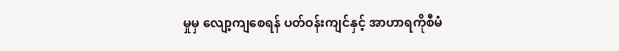မှုမှ လျော့ကျစေရန် ပတ်ဝန်းကျင်နှင့် အာဟာရကိုစီမံ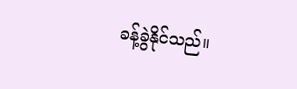ခန့်ခွဲနိုင်သည်။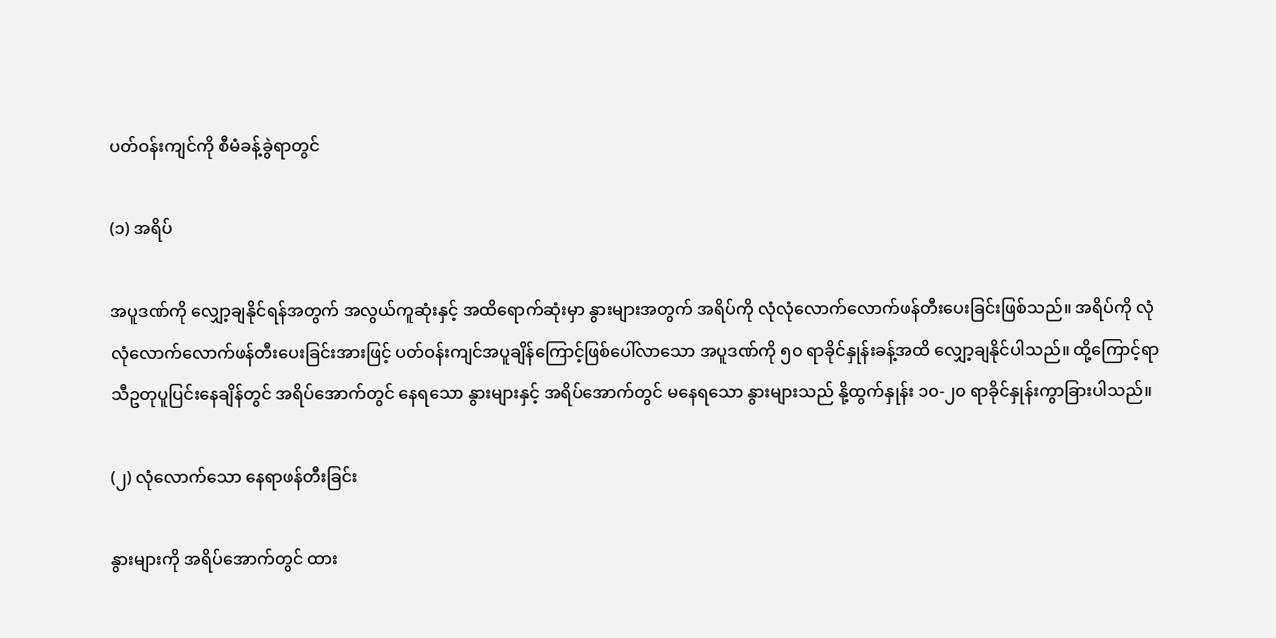ပတ်ဝန်းကျင်ကို စီမံခန့်ခွဲရာတွင်

(၁) အရိပ်

အပူဒဏ်ကို လျှော့ချနိုင်ရန်အတွက် အလွယ်ကူဆုံးနှင့် အထိရောက်ဆုံးမှာ နွားများအတွက် အရိပ်ကို လုံလုံလောက်လောက်ဖန်တီးပေးခြင်းဖြစ်သည်။ အရိပ်ကို လုံလုံလောက်လောက်ဖန်တီးပေးခြင်းအားဖြင့် ပတ်ဝန်းကျင်အပူချိန်ကြောင့်ဖြစ်ပေါ်လာသော အပူဒဏ်ကို ၅၀ ရာခိုင်နှုန်းခန့်အထိ လျှော့ချနိုင်ပါသည်။ ထို့ကြောင့်ရာသီဥတုပူပြင်းနေချိန်တွင် အရိပ်အောက်တွင် နေရသော နွားများနှင့် အရိပ်အောက်တွင် မနေရသော နွားများသည် နို့ထွက်နှုန်း ၁၀-၂၀ ရာခိုင်နှုန်းကွာခြားပါသည်။

(၂) လုံလောက်သော နေရာဖန်တီးခြင်း

နွားများကို အရိပ်အောက်တွင် ထား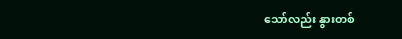သော်လည်း နွားတစ်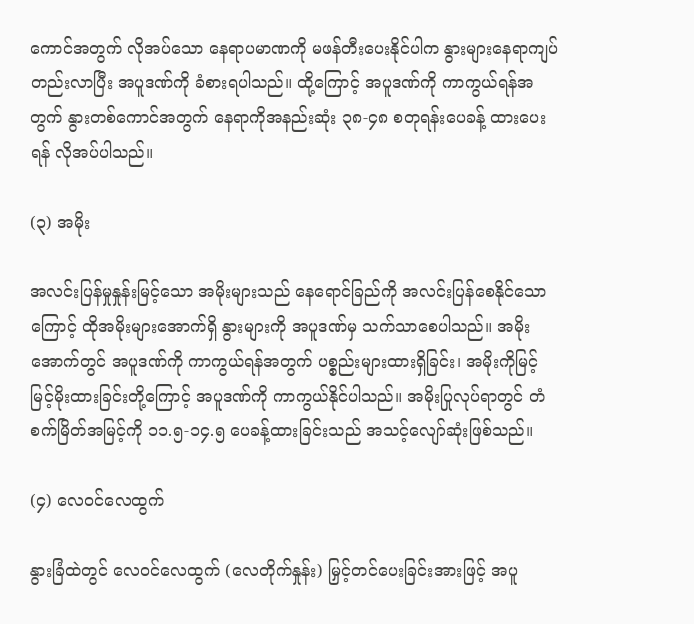ကောင်အတွက် လိုအပ်သော နေရာပမာဏကို မဖန်တီးပေးနိုင်ပါက နွားများနေရာကျပ်တည်းလာပြီး အပူဒဏ်ကို ခံစားရပါသည်။ ထို့ကြောင့် အပူဒဏ်ကို ကာကွယ်ရန်အတွက် နွားတစ်ကောင်အတွက် နေရာကိုအနည်းဆုံး ၃၈-၄၈ စတုရန်းပေခန့် ထားပေးရန် လိုအပ်ပါသည်။

(၃) အမိုး

အလင်းပြန်မှုနှုန်းမြင့်သော အမိုးများသည် နေရောင်ခြည်ကို အလင်းပြန်စေနိုင်သောကြောင့် ထိုအမိုးများအောက်ရှိ နွားများကို အပူဒဏ်မှ သက်သာစေပါသည်။ အမိုးအောက်တွင် အပူဒဏ်ကို ကာကွယ်ရန်အတွက် ပစ္စည်းများထားရှိခြင်း၊ အမိုးကိုမြင့်မြင့်မိုးထားခြင်းတို့ကြောင့် အပူဒဏ်ကို ကာကွယ်နိုင်ပါသည်။ အမိုးပြုလုပ်ရာတွင် တံစက်မြိတ်အမြင့်ကို ၁၁.၅-၁၄.၅ ပေခန့်ထားခြင်းသည် အသင့်လျော်ဆုံးဖြစ်သည်။

(၄) လေဝင်လေထွက်

နွားခြံထဲတွင် လေဝင်လေထွက် (လေတိုက်နှုန်း) မြှင့်တင်ပေးခြင်းအားဖြင့် အပူ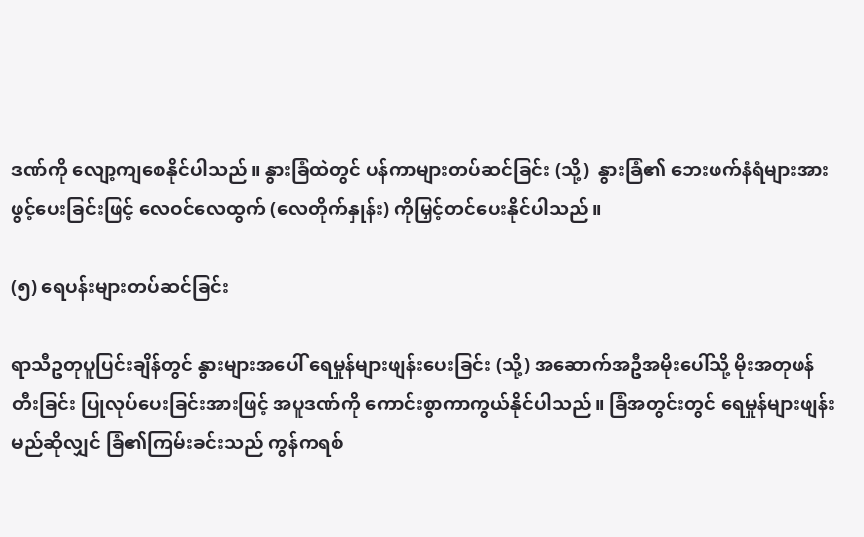ဒဏ်ကို လျော့ကျစေနိုင်ပါသည်။ နွားခြံထဲတွင် ပန်ကာများတပ်ဆင်ခြင်း (သို့)  နွားခြံ၏ ဘေးဖက်နံရံများအား ဖွင့်ပေးခြင်းဖြင့် လေဝင်လေထွက် (လေတိုက်နှုန်း) ကိုမြှင့်တင်ပေးနိုင်ပါသည်။

(၅) ရေပန်းများတပ်ဆင်ခြင်း

ရာသီဥတုပူပြင်းချိန်တွင် နွားများအပေါ် ရေမှုန်များဖျန်းပေးခြင်း (သို့) အဆောက်အဦအမိုးပေါ်သို့ မိုးအတုဖန်တီးခြင်း ပြုလုပ်ပေးခြင်းအားဖြင့် အပူဒဏ်ကို ကောင်းစွာကာကွယ်နိုင်ပါသည်။ ခြံအတွင်းတွင် ရေမှုန်များဖျန်းမည်ဆိုလျှင် ခြံ၏ကြမ်းခင်းသည် ကွန်ကရစ်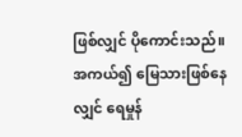ဖြစ်လျှင် ပိုကောင်းသည်။ အကယ်၍ မြေသားဖြစ်နေလျှင် ရေမှုန်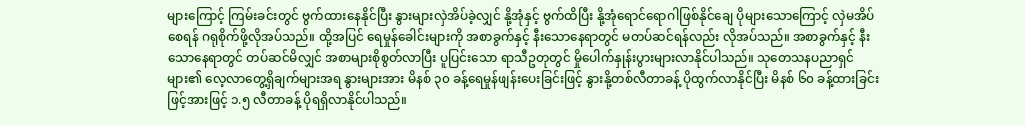များကြောင့် ကြမ်းခင်းတွင် ဗွက်ထားနေနိုင်ပြီး နွားများလှဲအိပ်ခဲ့လျှင် နို့အုံနှင့် ဗွက်ထိပြီး နို့အုံရောင်ရောဂါဖြစ်နိုင်ချေ ပိုများသောကြောင့် လှဲမအိပ်စေရန် ဂရုစိုက်ဖို့လိုအပ်သည်။ ထို့အပြင် ရေမှုန်ခေါင်းများကို အစာခွက်နှင့် နီးသောနေရာတွင် မတပ်ဆင်ရန်လည်း လိုအပ်သည်။ အစာခွက်နှင့် နီးသောနေရာတွင် တပ်ဆင်မိလျှင် အစာများစိုစွတ်လာပြီး ပူပြင်းသော ရာသီဥတုတွင် မှိုပေါက်နှုန်းပွားများလာနိုင်ပါသည်။ သုတေသနပညာရှင်များ၏ လေ့လာတွေ့ရှိချက်များအရ နွားများအား မိနစ် ၃၀ ခန့်ရေမှုန်ဖျန်းပေးခြင်းဖြင့် နွားနို့တစ်လီတာခန့် ပိုထွက်လာနိုင်ပြီး မိနစ် ၆၀ ခန့်ထားခြင်းဖြင့်အားဖြင့် ၁.၅ လီတာခန့် ပိုရရှိလာနိုင်ပါသည်။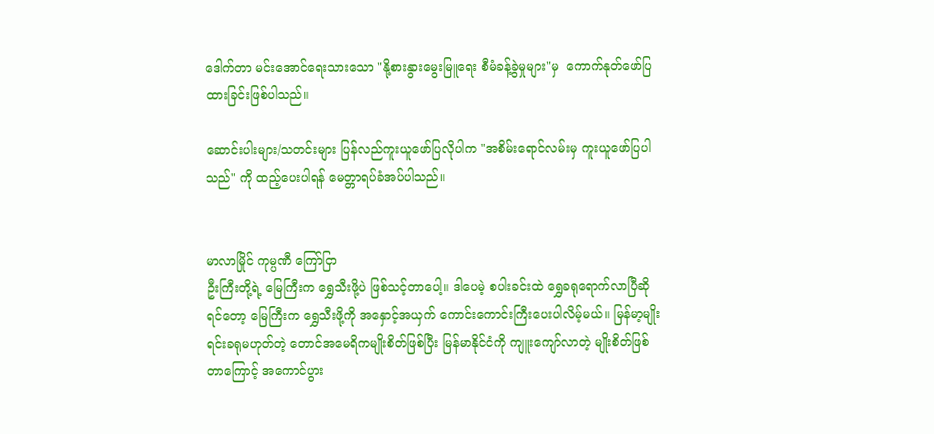ဒေါက်တာ မင်းအောင်ရေးသားသော "နို့စားနွားမွေးမြူရေး စီမံခန့်ခွဲမှုများ"မှ  ကောက်နုတ်ဖော်ပြထားခြင်းဖြစ်ပါသည်။

ဆောင်းပါးများ/သတင်းများ ပြန်လည်ကူးယူဖော်ပြလိုပါက "အစိမ်းရောင်လမ်းမှ ကူးယူဖော်ပြပါသည်" ကို ထည့်ပေးပါရန် မေတ္တာရပ်ခံအပ်ပါသည်။


မာလာမြိုင် ကုမ္ပဏီ ကြော်ငြာ
ဦးကြီးတို့ရဲ့ မြေကြီးက ရွှေသီးဖို့ပဲ ဖြစ်သင့်တာပေါ့။ ဒါပေမဲ့ စပါးခင်းထဲ ရွှေခရုရောက်လာပြီဆိုရင်တော့ မြေကြီးက ရွှေသီးဖို့ကို အနှောင့်အယှက် ကောင်းကောင်းကြီးပေးပါလိမ့်မယ်။ မြန်မာ့မျိုးရင်းခရုမဟုတ်တဲ့ တောင်အမေရိကမျိုးစိတ်ဖြစ်ပြီး မြန်မာနိုင်ငံကို ကျူးကျော်လာတဲ့ မျိုးစိတ်ဖြစ်တာကြောင့် အကောင်ပွား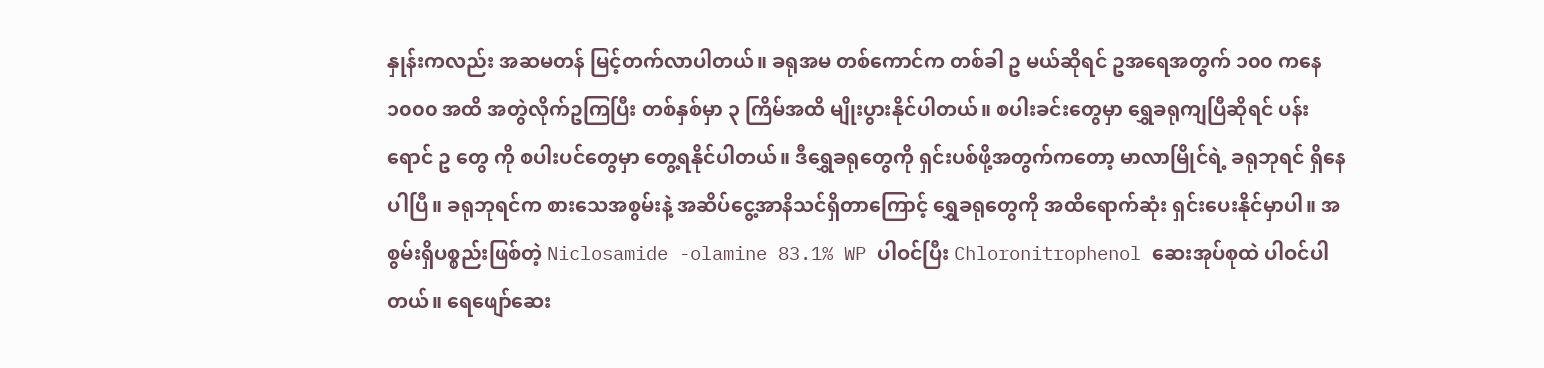နှုန်းကလည်း အဆမတန် မြင့်တက်လာပါတယ်။ ခရုအမ တစ်ကောင်က တစ်ခါ ဥ မယ်ဆိုရင် ဥအရေအတွက် ၁၀၀ ကနေ ၁၀၀၀ အထိ အတွဲလိုက်ဥကြပြီး တစ်နှစ်မှာ ၃ ကြိမ်အထိ မျိုးပွားနိုင်ပါတယ်။ စပါးခင်းတွေမှာ ရွှေခရုကျပြီဆိုရင် ပန်းရောင် ဥ တွေ ကို စပါးပင်တွေမှာ တွေ့ရနိုင်ပါတယ်။ ဒီရွှေခရုတွေကို ရှင်းပစ်ဖို့အတွက်ကတော့ မာလာမြိုင်ရဲ့ ခရုဘုရင် ရှိနေပါပြီ။ ခရုဘုရင်က စားသေအစွမ်းနဲ့ အဆိပ်ငွေ့အာနိသင်ရှိတာကြောင့် ရွှေခရုတွေကို အထိရောက်ဆုံး ရှင်းပေးနိုင်မှာပါ။ အစွမ်းရှိပစ္စည်းဖြစ်တဲ့ Niclosamide -olamine 83.1% WP ပါဝင်ပြီး Chloronitrophenol ဆေးအုပ်စုထဲ ပါဝင်ပါတယ်။ ရေဖျော်ဆေး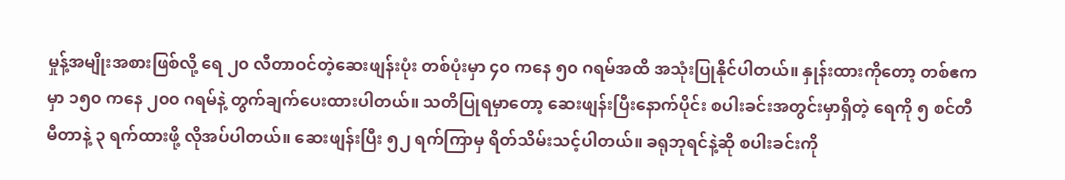မှုန့်အမျိုးအစားဖြစ်လို့ ရေ ၂၀ လီတာဝင်တဲ့ဆေးဖျန်းပုံး တစ်ပုံးမှာ ၄၀ ကနေ ၅၀ ဂရမ်အထိ အသုံးပြုနိုင်ပါတယ်။ နှုန်းထားကိုတော့ တစ်ဧကမှာ ၁၅၀ ကနေ ၂၀၀ ဂရမ်နဲ့ တွက်ချက်ပေးထားပါတယ်။ သတိပြုရမှာတော့ ဆေးဖျန်းပြီးနောက်ပိုင်း စပါးခင်းအတွင်းမှာရှိတဲ့ ရေကို ၅ စင်တီမီတာနဲ့ ၃ ရက်ထားဖို့ လိုအပ်ပါတယ်။ ဆေးဖျန်းပြီး ၅၂ ရက်ကြာမှ ရိတ်သိမ်းသင့်ပါတယ်။ ခရုဘုရင်နဲ့ဆို စပါးခင်းကို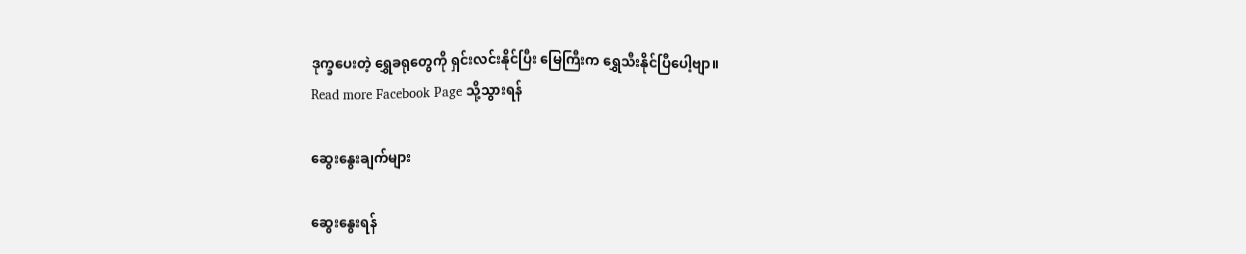ဒုက္ခပေးတဲ့ ရွှေခရုတွေကို ရှင်းလင်းနိုင်ပြီး မြေကြီးက ရွှေသီးနိုင်ပြီပေါ့ဗျာ။
Read more Facebook Page သို့သွားရန်

ဆွေးနွေးချက်များ

ဆွေးနွေးရန်